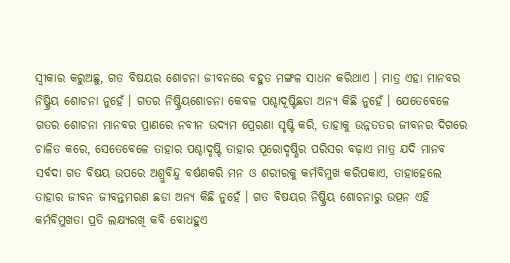ସ୍ଵୀକାର କରୁଅଛୁ, ଗତ ବିଷୟର ଶୋଚନା ଜୀବନରେ ବହୁତ ମଙ୍ଗଳ ସାଧନ କରିଥାଏ । ମାତ୍ର ଏହା ମାନବର ନିଷ୍କ୍ରିୟ ଶୋଚନା ନୁହେଁ । ଗତର ନିଷ୍କ୍ରିୟଶୋଚନା କେବଳ ପଶ୍ଚାଦୂଷ୍ଟିଛଡା ଅନ୍ୟ କିଛି ନୁହେଁ । ଯେତେବେଳେ ଗତର ଶୋଚନା ମାନବର ପ୍ରାଣରେ ନବୀନ ଉଦ୍ୟମ ପ୍ରେରଣା ସୃଷ୍ଟି କରି, ତାହାକୁ ଉନ୍ନତତର ଜୀବନର ଦିଗରେ ଚାଳିତ କରେ, ସେତେବେଳେ ତାହାର ପଶ୍ଚାଦୃଷ୍ଟି ତାହାର ପୂରୋଦୃଷ୍ଣିର ପରିସର ବଢ଼ାଏ ମାତ୍ର ଯଦି ମାନବ ସର୍ବଦା ଗତ ବିଷୟ ଉପରେ ଅଶ୍ରୁବିନ୍ଦୁ ବର୍ଷଣକରି ମନ ଓ ଶରୀରକୁ କର୍ମବିମୁଖ କରିପକାଏ, ତାହାହେଲେ ତାହାର ଜୀବନ ଜୀବନ୍ତମରଣ ଛଡା ଅନ୍ୟ କିଛି ନୁହେଁ । ଗତ ବିଷୟର ନିଷ୍କ୍ରିୟ ଶୋଚନାରୁ ଉତ୍ପନ ଏହି କର୍ମବିମୁଖତା ପ୍ରତି ଲକ୍ଷ୍ୟରଖି କବି ବୋଧହୁଏ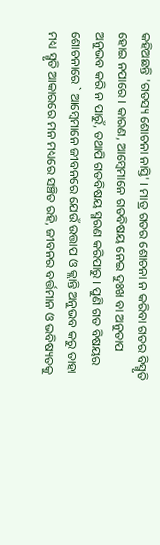କହିଅଛନ୍ତି 'ଗତସ୍ୟ ଶୋଚନା ନାସ୍ତି' । ମାତ୍ର ଗତର ଶୋଚନା ନ କରିବା ଗତର ବିସ୍ମୃତି ହୋଇ ନପାରେ । କାରଣ, ଆମ୍ବେମାନେ ଗତବିଷୟ ନେଇ ଦୁଃଖ ବା ଅନୁତାପ ଅନୁଭବ କରି ନ ପାରୁଁ, ତଥାପି ଗତବିଷୟ ସ୍ମରଣ କରିପାରୁ । ପୁଣି ଗତ ବିଷୟର ଶୋଚନାରେ ` ଆମ୍ବେମାନେ ଜୀବନରେ ଯେଉଁ ଉତ୍ତାପ ଓ କ୍ଲାନ୍ତି ଅନୁଭବ କରୁ ତାହା ମଧ୍ୟ ସ୍ମୃତି ଆକାରରେ ମନ ମଧ୍ୟରେ ସଞ୍ଚିତ ରହି, ଜୀବନର ବର୍ତ୍ତମାନ ଓ ଭବିଷ୍ୟତକୁ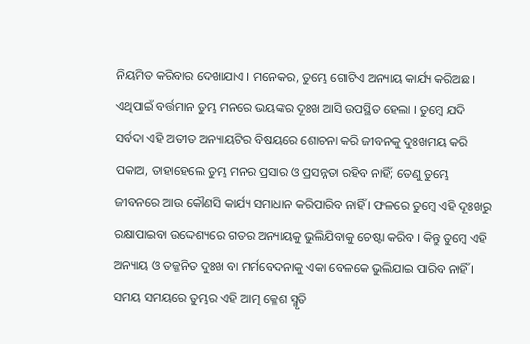ନିୟମିତ କରିବାର ଦେଖାଯାଏ । ମନେକର, ତୁମ୍ଭେ ଗୋଟିଏ ଅନ୍ୟାୟ କାର୍ଯ୍ୟ କରିଅଛ । ଏଥିପାଇଁ ବର୍ତ୍ତମାନ ତୁମ୍ଭ ମନରେ ଭୟଙ୍କର ଦୂଃଖ ଆସି ଉପସ୍ଥିତ ହେଲା । ତୁମ୍ବେ ଯଦି ସର୍ବଦା ଏହି ଅତୀତ ଅନ୍ୟାୟଟିର ବିଷୟରେ ଶୋଚନା କରି ଜୀବନକୁ ଦୁଃଖମୟ କରି ପକାଅ, ତାହାହେଲେ ତୁମ୍ଭ ମନର ପ୍ରସାର ଓ ପ୍ରସନ୍ନତା ରହିବ ନାହିଁ; ତେଣୁ ତୁମ୍ଭେ ଜୀବନରେ ଆଉ କୌଣସି କାର୍ଯ୍ୟ ସମାଧାନ କରିପାରିବ ନାହିଁ । ଫଳରେ ତୁମ୍ବେ ଏହି ଦୂଃଖରୁ ରକ୍ଷାପାଇବା ଉଦ୍ଦେଶ୍ୟରେ ଗତର ଅନ୍ୟାୟକୁ ଭୁଲିଯିବାକୁ ଚେଷ୍ଟା କରିବ । କିନ୍ତୁ ତୁମ୍ବେ ଏହି ଅନ୍ୟାୟ ଓ ତଜ୍ଜନିତ ଦୁଃଖ ବା ମର୍ମବେଦନାକୁ ଏକା ବେଳକେ ଭୁଲିଯାଇ ପାରିବ ନାହିଁ । ସମୟ ସମୟରେ ତୁମ୍ଭର ଏହି ଆତ୍ମ କ୍ଳେଶ ସ୍ମୃତି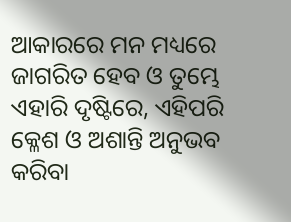ଆକାରରେ ମନ ମଧ୍ୟରେ ଜାଗରିତ ହେବ ଓ ତୁମ୍ଭେ ଏହାରି ଦୃଷ୍ଟିରେ, ଏହିପରି କ୍ଳେଶ ଓ ଅଶାନ୍ତି ଅନୁଭବ କରିବା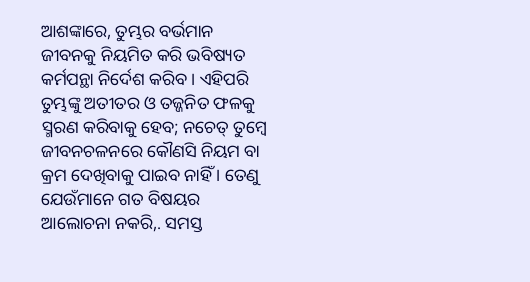ଆଶଙ୍କାରେ, ତୁମ୍ଭର ବର୍ଭମାନ ଜୀବନକୁ ନିୟମିତ କରି ଭବିଷ୍ୟତ କର୍ମପନ୍ଥା ନିର୍ଦେଶ କରିବ । ଏହିପରି ତୁମ୍ଭଙ୍କୁ ଅତୀତର ଓ ତଜ୍ଜନିତ ଫଳକୁ ସ୍ମରଣ କରିବାକୁ ହେବ; ନଚେତ୍ ତୁମ୍ବେ ଜୀବନଚଳନରେ କୌଣସି ନିୟମ ବା କ୍ରମ ଦେଖିବାକୁ ପାଇବ ନାହିଁ । ତେଣୁ ଯେଉଁମାନେ ଗତ ବିଷୟର ଆଲୋଚନା ନକରି,. ସମସ୍ତ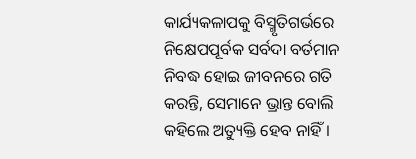କାର୍ଯ୍ୟକଳାପକୁ ବିସ୍ମୃତିଗର୍ଭରେ ନିକ୍ଷେପପୂର୍ବକ ସର୍ବଦା ବର୍ତମାନ ନିବଦ୍ଧ ହୋଇ ଜୀବନରେ ଗତି କରନ୍ତି, ସେମାନେ ଭ୍ରାନ୍ତ ବୋଲି କହିଲେ ଅତ୍ୟୁକ୍ତି ହେବ ନାହିଁ ।